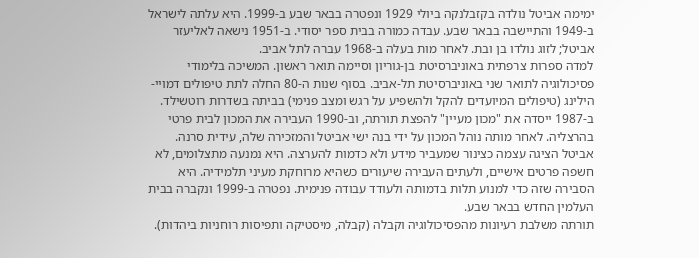ימימה אביטל נולדה בקזבלנקה ביולי 1929 ונפטרה בבאר שבע ב-1999. היא עלתה לישראל ב-1949 והתיישבה בבאר שבע. עבדה כמורה בבית ספר יסודי. ב-1951 נישאה לאליעזר אביטל; לזוג נולדו בן ובת. לאחר מות בעלה ב-1968 עברה לתל אביב.
למדה ספרות צרפתית באוניברסיטת בן‑גוריון וסיימה תואר ראשון. המשיכה בלימודי פסיכולוגיה לתואר שני באוניברסיטת תל‑אביב. בסוף שנות ה-80 החלה לתת טיפולים דמויי-הילינג (טיפולים המיועדים להקל ולהשפיע על רגש ומצב פנימי) בביתה בשדרות רוטשילד. ב-1987 ייסדה את "מכון מעיין" להפצת תורתה, וב-1990 העבירה את המכון לבית פרטי בהרצליה. לאחר מותה נוהל המכון על ידי בנה ישי אביטל והמזכירה שלה, עידית סרנה.
אביטל הציגה עצמה כצינור שמעביר מידע ולא כדמות להערצה. היא נמנעה מתצלומים, לא חשפה פרטים אישיים, ולעתים העבירה שיעורים כשהיא מרוחקת מעיני תלמידיה. היא הסבירה שזה כדי למנוע תלות בדמותה ולעודד עבודה פנימית. נפטרה ב-1999 ונקברה בבית העלמין החדש בבאר שבע.
תורתה משלבת רעיונות מהפסיכולוגיה וקבלה (קבלה, מיסטיקה ותפיסות רוחניות ביהדות).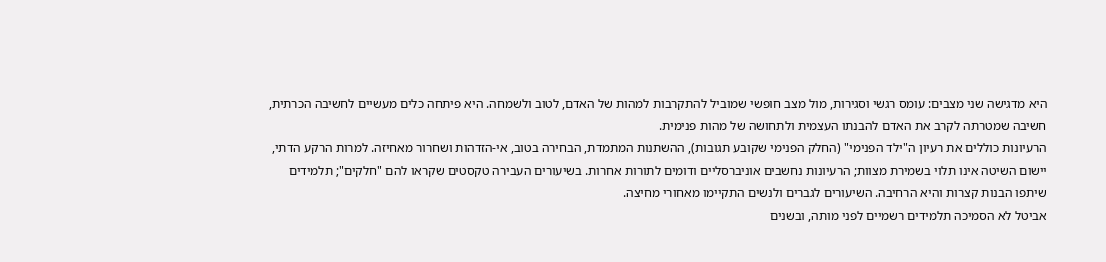היא מדגישה שני מצבים: עומס רגשי וסגירות, מול מצב חופשי שמוביל להתקרבות למהות של האדם, לטוב ולשמחה. היא פיתחה כלים מעשיים לחשיבה הכרתית, חשיבה שמטרתה לקרב את האדם להבנתו העצמית ולתחושה של מהות פנימית.
הרעיונות כוללים את רעיון ה"ילד הפנימי" (החלק הפנימי שקובע תגובות), ההשתנות המתמדת, הבחירה בטוב, אי‑הזדהות ושחרור מאחיזה. למרות הרקע הדתי, יישום השיטה אינו תלוי בשמירת מצוות; הרעיונות נחשבים אוניברסליים ודומים לתורות אחרות. בשיעורים העבירה טקסטים שקראו להם "חלקים"; תלמידים שיתפו הבנות קצרות והיא הרחיבה. השיעורים לגברים ולנשים התקיימו מאחורי מחיצה.
אביטל לא הסמיכה תלמידים רשמיים לפני מותה, ובשנים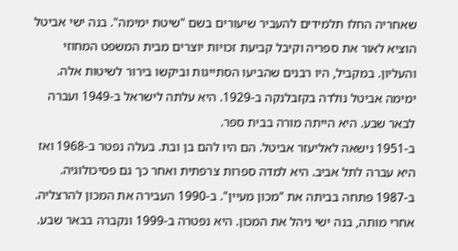שאחריה החלו תלמידים להעביר שיעורים בשם "שיטת ימימה". בנה ישי אביטל הוציא לאור את ספריה וקיבל קביעת זכויות יוצרים מבית המשפט המחוזי והעליון. במקביל, היו רבנים שהביעו הסתייגות וביקשו בירור לשיטות אלה.
ימימה אביטל נולדה בקזבלנקה ב-1929. היא עלתה לישראל ב-1949 ועברה לבאר שבע. היא הייתה מורה בבית ספר.
ב-1951 נישאה לאליעזר אביטל. הם היו להם בן ובת. בעלה נפטר ב-1968 ואז היא עברה לתל אביב. היא למדה ספרות צרפתית ואחר כך גם פסיכולוגיה.
ב-1987 פתחה בביתה את "מכון מעיין". ב-1990 העבירה את המכון להרצליה. אחרי מותה, בנה ישי ניהל את המכון. היא נפטרה ב-1999 ונקברה בבאר שבע.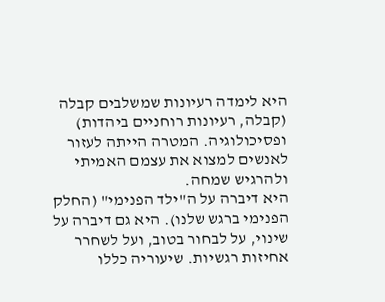היא לימדה רעיונות שמשלבים קבלה (קבלה, רעיונות רוחניים ביהדות) ופסיכולוגיה. המטרה הייתה לעזור לאנשים למצוא את עצמם האמיתי ולהרגיש שמחה.
היא דיברה על ה"ילד הפנימי" (החלק הפנימי ברגש שלנו). היא גם דיברה על שינוי, על לבחור בטוב, ועל לשחרר אחיזות רגשיות. שיעוריה כללו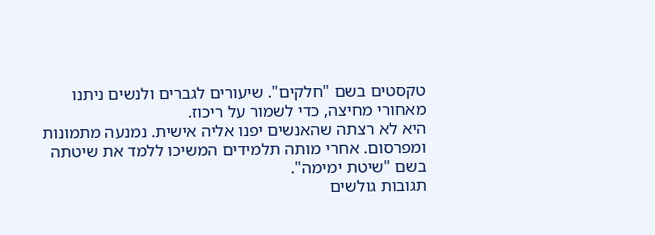טקסטים בשם "חלקים". שיעורים לגברים ולנשים ניתנו מאחורי מחיצה, כדי לשמור על ריכוז.
היא לא רצתה שהאנשים יפנו אליה אישית. נמנעה מתמונות ומפרסום. אחרי מותה תלמידים המשיכו ללמד את שיטתה בשם "שיטת ימימה".
תגובות גולשים